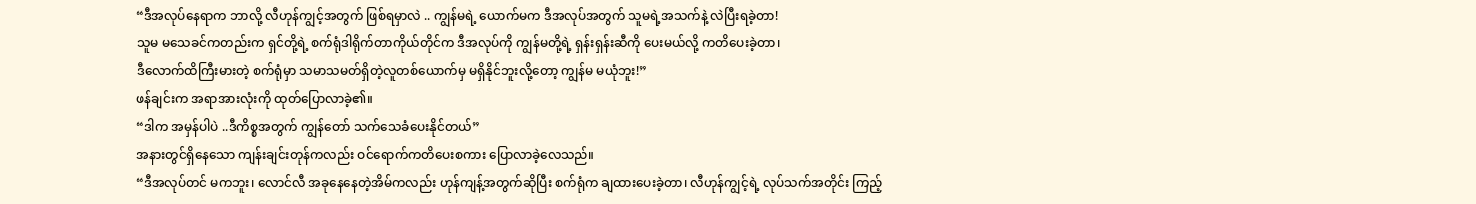“ဒီအလုပ်နေရာက ဘာလို့ လီဟုန်ကျွင့်အတွက် ဖြစ်ရမှာလဲ .. ကျွန်မရဲ့ ယောက်မက ဒီအလုပ်အတွက် သူမရဲ့အသက်နဲ့ လဲပြီးရခဲ့တာ!
သူမ မသေခင်ကတည်းက ရှင်တို့ရဲ့ စက်ရုံဒါရိုက်တာကိုယ်တိုင်က ဒီအလုပ်ကို ကျွန်မတို့ရဲ့ ရှန်းရှန်းဆီကို ပေးမယ်လို့ ကတိပေးခဲ့တာ၊
ဒီလောက်ထိကြီးမားတဲ့ စက်ရုံမှာ သမာသမတ်ရှိတဲ့လူတစ်ယောက်မှ မရှိနိုင်ဘူးလို့တော့ ကျွန်မ မယုံဘူး!”
ဖန်ချင်းက အရာအားလုံးကို ထုတ်ပြောလာခဲ့၏။
“ဒါက အမှန်ပါပဲ ..ဒီကိစ္စအတွက် ကျွန်တော် သက်သေခံပေးနိုင်တယ်”
အနားတွင်ရှိနေသော ကျန်းချင်းတုန်ကလည်း ဝင်ရောက်ကတိပေးစကား ပြောလာခဲ့လေသည်။
“ဒီအလုပ်တင် မကဘူး၊ လောင်လီ အခုနေနေတဲ့အိမ်ကလည်း ဟုန်ကျန့်အတွက်ဆိုပြီး စက်ရုံက ချထားပေးခဲ့တာ၊ လီဟုန်ကျွင့်ရဲ့ လုပ်သက်အတိုင်း ကြည့်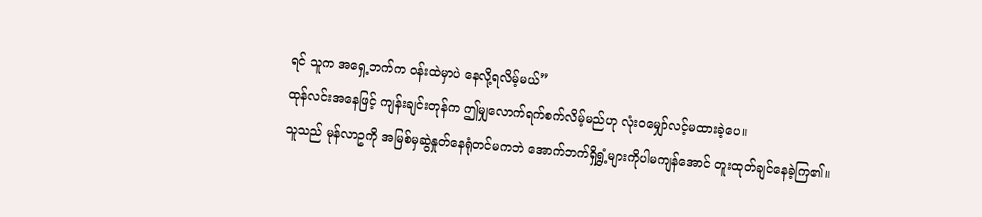ရင် သူက အရှေ့ဘက်က ဝန်းထဲမှာပဲ နေလို့ရလိမ့်မယ်”
ထုန်လင်းအနေဖြင့် ကျန်းချင်းတုန်က ဤမျှလောက်ရက်စက်လိမ့်မည်ဟု လုံးဝမျှော်လင့်မထားခဲ့ပေ။
သူသည် မုန်လာဥကို အမြစ်မှဆွဲနှုတ်နေရုံတင်မကဘဲ အောက်ဘက်ရှိရွှံ့များကိုပါမကျန်အောင် တူးထုတ်ချင်နေခဲ့ကြ၏။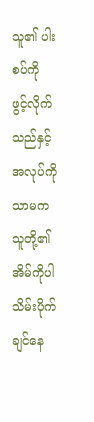သူ၏ ပါးစပ်ကို ဖွင့်လိုက်သည်နှင့် အလုပ်ကိုသာမက သူတို့၏အိမ်ကိုပါ သိမ်းပိုက်ချင်နေ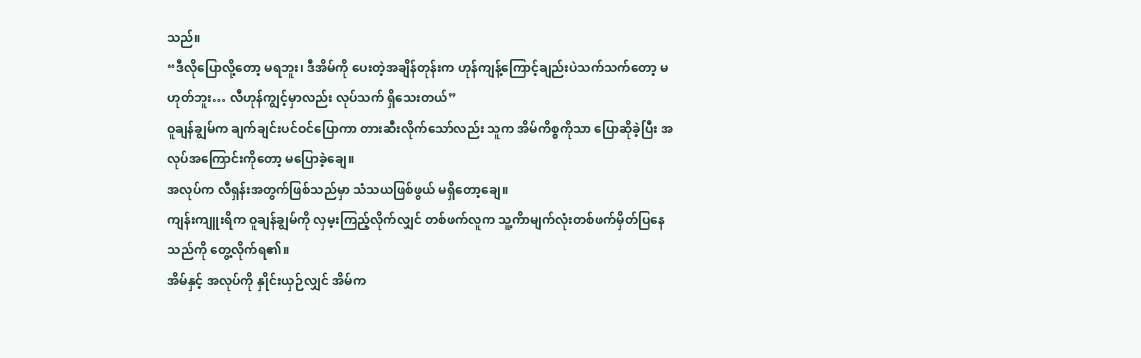သည်။
“ဒီလိုပြောလို့တော့ မရဘူး၊ ဒီအိမ်ကို ပေးတဲ့အချိန်တုန်းက ဟုန်ကျန့်ကြောင့်ချည်းပဲသက်သက်တော့ မဟုတ်ဘူး… လီဟုန်ကျွင့်မှာလည်း လုပ်သက် ရှိသေးတယ်”
ဝူချန်ချွမ်က ချက်ချင်းပင်ဝင်ပြောကာ တားဆီးလိုက်သော်လည်း သူက အိမ်ကိစ္စကိုသာ ပြောဆိုခဲ့ပြီး အလုပ်အကြောင်းကိုတော့ မပြောခဲ့ချေ။
အလုပ်က လီရှန်းအတွက်ဖြစ်သည်မှာ သံသယဖြစ်ဖွယ် မရှိတော့ချေ။
ကျန်းကျူးရိက ဝူချန်ချွမ်ကို လှမ့းကြည့်လိုက်လျှင် တစ်ဖက်လူက သူ့ကိာမျက်လုံးတစ်ဖက်မှိတ်ပြနေသည်ကို တွေ့လိုက်ရ၏။
အိမ်နှင့် အလုပ်ကို နှိုင်းယှဉ်လျှင် အိမ်က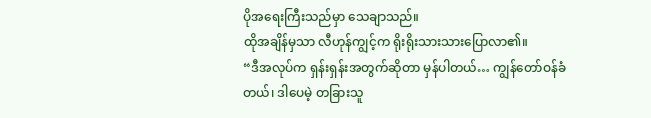ပိုအရေးကြီးသည်မှာ သေချာသည်။
ထိုအချိန်မှသာ လီဟုန်ကျွင့်က ရိုးရိုးသားသားပြောလာ၏။
“ဒီအလုပ်က ရှန်းရှန်းအတွက်ဆိုတာ မှန်ပါတယ်… ကျွန်တော်ဝန်ခံတယ်၊ ဒါပေမဲ့ တခြားသူ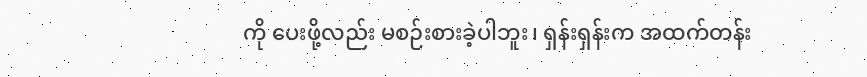ကို ပေးဖို့လည်း မစဉ်းစားခဲ့ပါဘူး၊ ရှန်းရှန်းက အထက်တန်း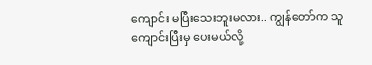ကျောင်း မပြီးသေးဘူးမလား.. ကျွန်တော်က သူ ကျောင်းပြီးမှ ပေးမယ်လို့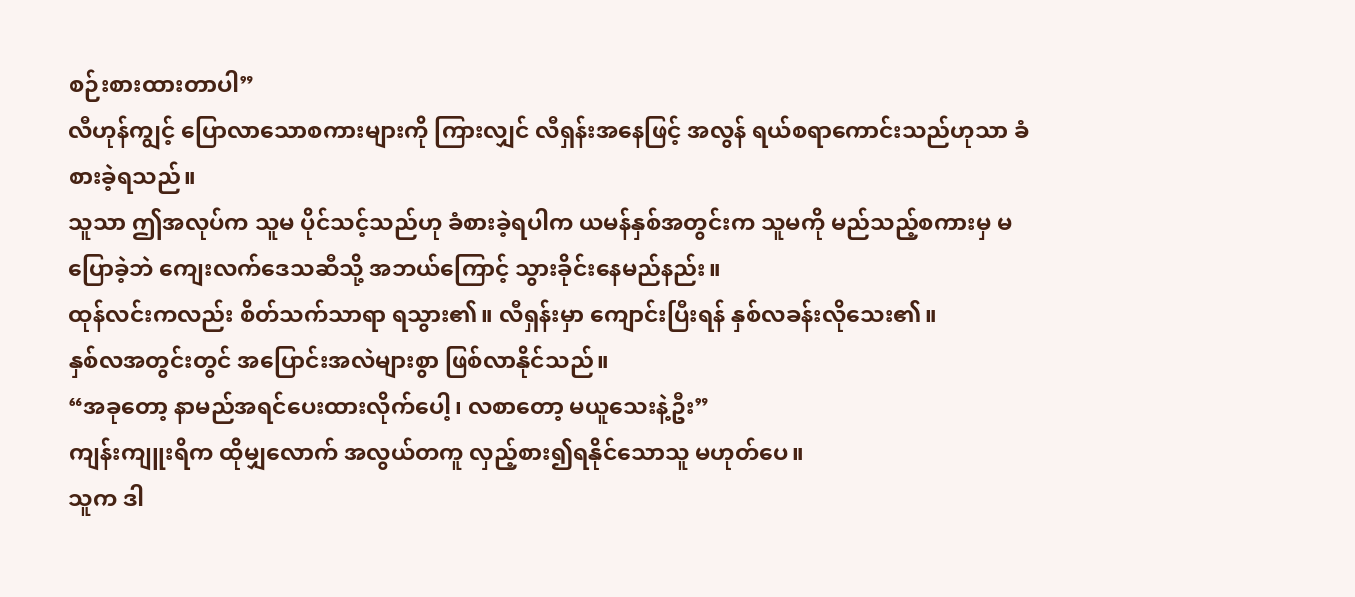စဉ်းစားထားတာပါ”
လီဟုန်ကျွင့် ပြောလာသောစကားများကို ကြားလျှင် လီရှန်းအနေဖြင့် အလွန် ရယ်စရာကောင်းသည်ဟုသာ ခံစားခဲ့ရသည်။
သူသာ ဤအလုပ်က သူမ ပိုင်သင့်သည်ဟု ခံစားခဲ့ရပါက ယမန်နှစ်အတွင်းက သူမကို မည်သည့်စကားမှ မပြောခဲ့ဘဲ ကျေးလက်ဒေသဆီသို့ အဘယ်ကြောင့် သွားခိုင်းနေမည်နည်း။
ထုန်လင်းကလည်း စိတ်သက်သာရာ ရသွား၏။ လီရှန်းမှာ ကျောင်းပြီးရန် နှစ်လခန်းလိုသေး၏။
နှစ်လအတွင်းတွင် အပြောင်းအလဲများစွာ ဖြစ်လာနိုင်သည်။
“အခုတော့ နာမည်အရင်ပေးထားလိုက်ပေါ့၊ လစာတော့ မယူသေးနဲ့ဦး”
ကျန်းကျူးရိက ထိုမျှလောက် အလွယ်တကူ လှည့်စား၍ရနိုင်သောသူ မဟုတ်ပေ။
သူက ဒါ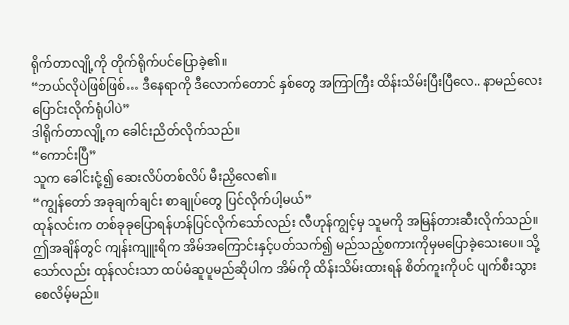ရိုက်တာလျို့ကို တိုက်ရိုက်ပင်ပြောခဲ့၏။
“ဘယ်လိုပဲဖြစ်ဖြစ်… ဒီနေရာကို ဒီလောက်တောင် နှစ်တွေ အကြာကြီး ထိန်းသိမ်းပြီးပြီလေ.. နာမည်လေး ပြောင်းလိုက်ရုံပါပဲ”
ဒါရိုက်တာလျို့က ခေါင်းညိတ်လိုက်သည်။
“ကောင်းပြီ”
သူက ခေါင်းငုံ့၍ ဆေးလိပ်တစ်လိပ် မီးညှိလေ၏။
“ကျွန်တော် အခုချက်ချင်း စာချုပ်တွေ ပြင်လိုက်ပါ့မယ်”
ထုန်လင်းက တစ်ခုခုပြောရန်ဟန်ပြင်လိုက်သော်လည်း လီဟုန်ကျွင့်မှ သူမကို အမြန်တားဆီးလိုက်သည်။
ဤအချိန်တွင် ကျန်းကျူးရိက အိမ်အကြောင်းနှင့်ပတ်သက်၍ မည်သည့်စကားကိုမှမပြောခဲ့သေးပေ။ သို့သော်လည်း ထုန်လင်းသာ ထပ်မံဆူပူမည်ဆိုပါက အိမ်ကို ထိန်းသိမ်းထားရန် စိတ်ကူးကိုပင် ပျက်စီးသွားစေလိမ့်မည်။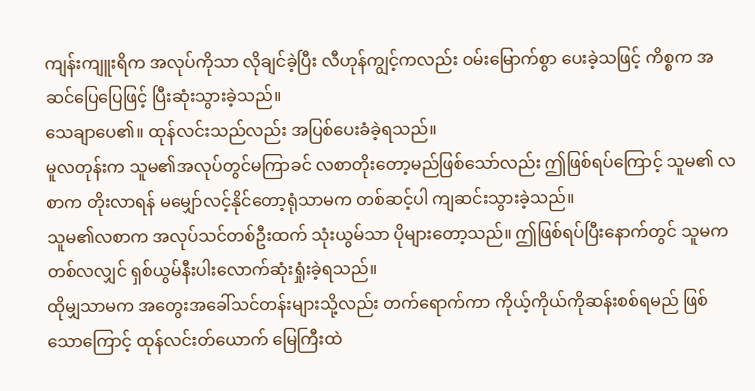ကျန်းကျူးရိက အလုပ်ကိုသာ လိုချင်ခဲ့ပြီး လီဟုန်ကျွင့်ကလည်း ဝမ်းမြောက်စွာ ပေးခဲ့သဖြင့် ကိစ္စက အဆင်ပြေပြေဖြင့် ပြီးဆုံးသွားခဲ့သည်။
သေချာပေ၏။ ထုန်လင်းသည်လည်း အပြစ်ပေးခံခဲ့ရသည်။
မူလတုန်းက သူမ၏အလုပ်တွင်မကြာခင် လစာတိုးတော့မည်ဖြစ်သော်လည်း ဤဖြစ်ရပ်ကြောင့် သူမ၏ လစာက တိုးလာရန် မမျှော်လင့်နိုင်တော့ရုံသာမက တစ်ဆင့်ပါ ကျဆင်းသွားခဲ့သည်။
သူမ၏လစာက အလုပ်သင်တစ်ဦးထက် သုံးယွမ်သာ ပိုများတော့သည်။ ဤဖြစ်ရပ်ပြီးနောက်တွင် သူမက တစ်လလျှင် ရှစ်ယွမ်နီးပါးလောက်ဆုံးရှုံးခဲ့ရသည်။
ထိုမျှသာမက အတွေးအခေါ်သင်တန်းများသို့လည်း တက်ရောက်ကာ ကိုယ့်ကိုယ်ကိုဆန်းစစ်ရမည် ဖြစ်သောကြောင့် ထုန်လင်းတ်ယောက် မြေကြီးထဲ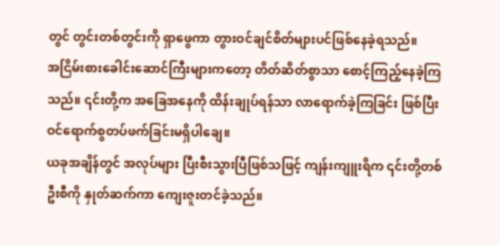တွင် တွင်းတစ်တွင်းကို ရှာဖွေကာ တွားဝင်ချင်စိတ်များပင်ဖြစ်နေခဲ့ရသည်။
အငြိမ်းစားခေါင်းဆောင်ကြီးများကတော့ တိတ်ဆိတ်စွာသာ စောင့်ကြည့်နေခဲ့ကြသည်။ ၎င်းတို့က အခြေအနေကို ထိန်းချုပ်ရန်သာ လာရောက်ခဲ့ကြခြင်း ဖြစ်ပြီး ဝင်ရောက်စွတပ်ဖက်ခြင်းမရှိပါချေ။
ယခုအချိန်တွင် အလုပ်များ ပြီးစီးသွားပြီဖြစ်သဖြင့် ကျန်းကျူးရိက ၎င်းတို့တစ်ဦးစီကို နှုတ်ဆက်ကာ ကျေးဇူးတင်ခဲ့သည်။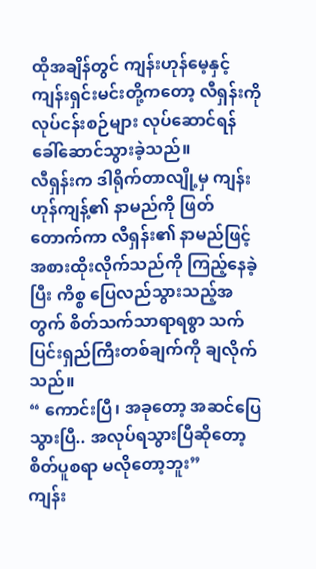ထိုအချိန်တွင် ကျန်းဟုန်မေ့နှင့် ကျန်းရှင်းမင်းတို့ကတော့ လီရှန်းကို လုပ်ငန်းစဉ်များ လုပ်ဆောင်ရန် ခေါ်ဆောင်သွားခဲ့သည်။
လီရှန်းက ဒါရိုက်တာလျို့မှ ကျန်းဟုန်ကျန့်၏ နာမည်ကို ဖြတ်တောက်ကာ လီရှန်း၏ နာမည်ဖြင့် အစားထိုးလိုက်သည်ကို ကြည့်နေခဲ့ပြီး ကိစ္စ ပြေလည်သွားသည့်အတွက် စိတ်သက်သာရာရစွာ သက်ပြင်းရှည်ကြီးတစ်ချက်ကို ချလိုက်သည်။
“ ကောင်းပြီ၊ အခုတော့ အဆင်ပြေသွားပြီ.. အလုပ်ရသွားပြီဆိုတော့ စိတ်ပူစရာ မလိုတော့ဘူး”
ကျန်း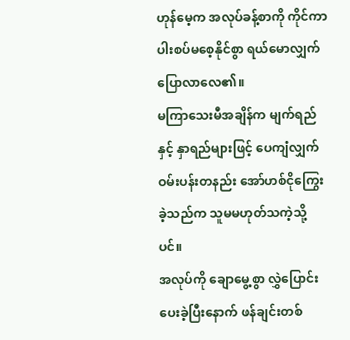ဟုန်မေ့က အလုပ်ခန့်စာကို ကိုင်ကာ ပါးစပ်မစေ့နိုင်စွာ ရယ်မောလျှက် ပြောလာလေ၏။
မကြာသေးမီအချိန်က မျက်ရည်နှင့် နှာရည်များဖြင့် ပေကျံလျှက် ဝမ်းပန်းတနည်း အော်ဟစ်ငိုကြွေးခဲ့သည်က သူမမဟုတ်သကဲ့သို့ပင်။
အလုပ်ကို ချောမွေ့စွာ လွှဲပြောင်းပေးခဲ့ပြီးနောက် ဖန်ချင်းတစ်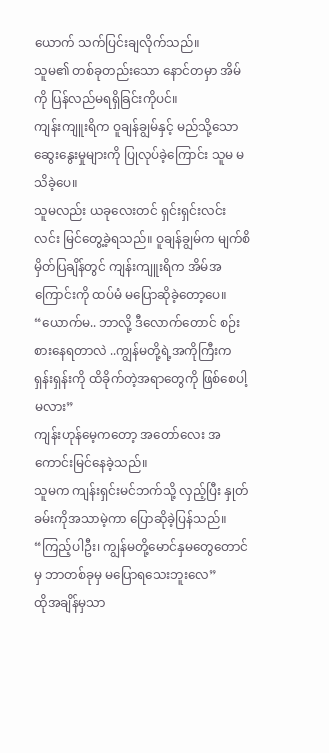ယောက် သက်ပြင်းချလိုက်သည်။
သူမ၏ တစ်ခုတည်းသော နောင်တမှာ အိမ်ကို ပြန်လည်မရရှိခြင်းကိုပင်။
ကျန်းကျူးရိက ဝူချန်ချွမ်နှင့် မည်သို့သော ဆွေးနွေးမှုများကို ပြုလုပ်ခဲ့ကြောင်း သူမ မသိခဲ့ပေ။
သူမလည်း ယခုလေးတင် ရှင်းရှင်းလင်းလင်း မြင်တွေ့ခဲ့ရသည်။ ဝူချန်ချွမ်က မျက်စိမှိတ်ပြချိန်တွင် ကျန်းကျူးရိက အိမ်အကြောင်းကို ထပ်မံ မပြောဆိုခဲ့တော့ပေ။
“ယောက်မ.. ဘာလို့ ဒီလောက်တောင် စဉ်းစားနေရတာလဲ ..ကျွန်မတို့ရဲ့အကိုကြီးက ရှန်းရှန်းကို ထိခိုက်တဲ့အရာတွေကို ဖြစ်စေပါ့မလား”
ကျန်းဟုန်မေ့ကတော့ အတော်လေး အကောင်းမြင်နေခဲ့သည်။
သူမက ကျန်းရှင်းမင်ဘက်သို့ လှည့်ပြီး နှုတ်ခမ်းကိုအသာမဲ့ကာ ပြောဆိုခဲ့ပြန်သည်။
“ကြည့်ပါဦး၊ ကျွန်မတို့မောင်နှမတွေတောင်မှ ဘာတစ်ခုမှ မပြောရသေးဘူးလေ”
ထိုအချိန်မှသာ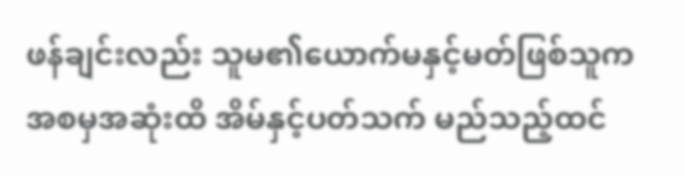ဖန်ချင်းလည်း သူမ၏ယောက်မနှင့်မတ်ဖြစ်သူက အစမှအဆုံးထိ အိမ်နှင့်ပတ်သက် မည်သည့်ထင်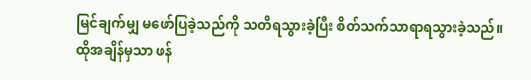မြင်ချက်မျှ မဖော်ပြခဲ့သည်ကို သတိရသွားခဲ့ပြီး စိတ်သက်သာရာရသွားခဲ့သည်။
ထိုအချိန်မှသာ ဖန်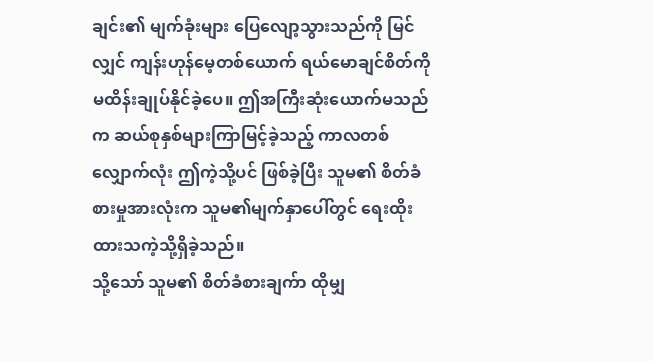ချင်း၏ မျက်ခုံးများ ပြေလျော့သွားသည်ကို မြင်လျှင် ကျန်းဟုန်မေ့တစ်ယောက် ရယ်မောချင်စိတ်ကို မထိန်းချုပ်နိုင်ခဲ့ပေ။ ဤအကြီးဆုံးယောက်မသည်က ဆယ်စုနှစ်များကြာမြင့်ခဲ့သည့် ကာလတစ်လျှောက်လုံး ဤကဲ့သို့ပင် ဖြစ်ခဲ့ပြီး သူမ၏ စိတ်ခံစားမှုအားလုံးက သူမ၏မျက်နှာပေါ်တွင် ရေးထိုးထားသကဲ့သို့ရှိခဲ့သည်။
သို့သော် သူမ၏ စိတ်ခံစားချက်ာ ထိုမျှ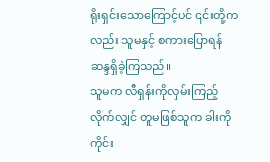ရိုးရှင်းသောကြောင့်ပင် ၎င်းတို့ကလည်း သူမနှင့် စကားပြောရန် ဆန္ဒရှိခဲ့ကြသည်။
သူမက လီရှန်းကိုလှမ်းကြည့်လိုက်လျှင် တူမဖြစ်သူက ခါးကိုကိုင်း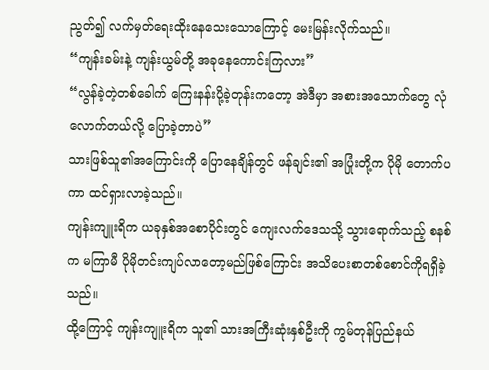ညွတ်၍ လက်မှတ်ရေးထိုးနေသေးသောကြောင့် မေးမြန်းလိုက်သည်။
“ကျန်းခမ်းနဲ့ ကျန်းယွမ်တို့ အခုနေကောင်းကြလား”
“လွန်ခဲ့တဲ့တစ်ခေါက် ကြေးနန်းပို့ခဲ့တုန်းကတော့ အဲဒီမှာ အစားအသောက်တွေ လုံလောက်တယ်လို့ ပြောခဲ့တာပဲ”
သားဖြစ်သူ၏အကြောင်းကို ပြောနေချိန်တွင် ဖန်ချင်း၏ အပြုံးတို့က ပိုမို တောက်ပကာ ထင်ရှားလာခဲ့သည်။
ကျန်းကျူးရိက ယခုနှစ်အစောပိုင်းတွင် ကျေးလက်ဒေသသို့ သွားရောက်သည့် စနစ်က မကြာမီ ပိုမိုတင်းကျပ်လာတော့မည်ဖြစ်ကြောင်း အသိပေးစာတစ်စောင်ကိုရရှိခဲ့သည်။
ထို့ကြောင့် ကျန်းကျူးရိက သူ၏ သားအကြီးဆုံးနှစ်ဦးကို ကွမ်တုန်ပြည်နယ်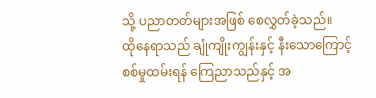သို့ ပညာတတ်များအဖြစ် စေလွှတ်ခဲ့သည်။
ထိုနေရာသည် ချုံကျိုးကျွန်းနှင့် နီးသောကြောင့် စစ်မှုထမ်းရန် ကြေညာသည်နှင့် အ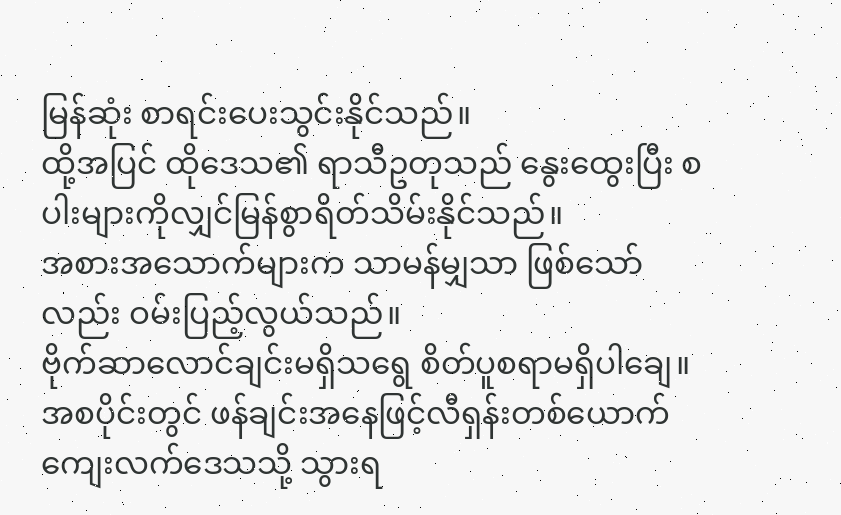မြန်ဆုံး စာရင်းပေးသွင်းနိုင်သည်။
ထို့အပြင် ထိုဒေသ၏ ရာသီဥတုသည် နွေးထွေးပြီး စပါးများကိုလျှင်မြန်စွာရိတ်သိမ်းနိုင်သည်။
အစားအသောက်များက သာမန်မျှသာ ဖြစ်သော်လည်း ဝမ်းပြည့်လွယ်သည်။
ဗိုက်ဆာလောင်ချင်းမရှိသရွေ စိတ်ပူစရာမရှိပါချေ။
အစပိုင်းတွင် ဖန်ချင်းအနေဖြင့်လီရှန်းတစ်ယောက် ကျေးလက်ဒေသသို့ သွားရ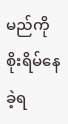မည်ကို စိုးရိမ်နေခဲ့ရ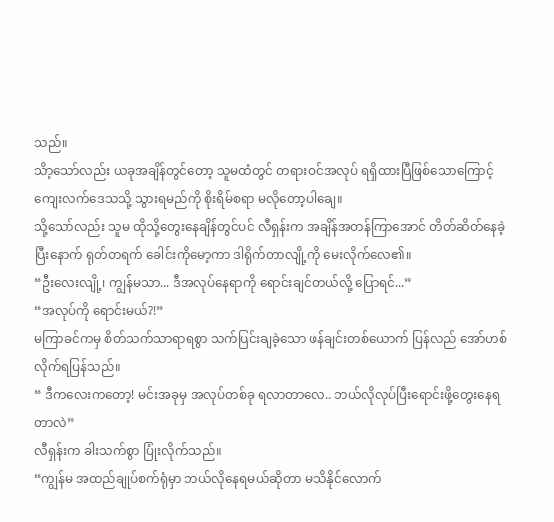သည်။
သိာ့သော်လည်း ယခုအချိန်တွင်တော့ သူမထံတွင် တရားဝင်အလုပ် ရရှိထားပြီဖြစ်သောကြောင့် ကျေးလက်ဒေသသို့ သွားရမည်ကို စိုးရိမ်စရာ မလိုတော့ပါချေ။
သို့သော်လည်း သူမ ထိုသို့တွေးနေချိန်တွင်ပင် လီရှန်းက အချိန်အတန်ကြာအောင် တိတ်ဆိတ်နေခဲ့ပြီးနောက် ရုတ်တရက် ခေါင်းကိုမော့ကာ ဒါရိုက်တာလျို့ကို မေးလိုက်လေ၏။
“ဦးလေးလျို့၊ ကျွန်မသာ... ဒီအလုပ်နေရာကို ရောင်းချင်တယ်လို့ ပြောရင်...”
“အလုပ်ကို ရောင်းမယ်?!”
မကြာခင်ကမှ စိတ်သက်သာရာရစွာ သက်ပြင်းချခဲ့သော ဖန်ချင်းတစ်ယောက် ပြန်လည် အော်ဟစ်လိုက်ရပြန်သည်။
“ ဒီကလေးကတော့! မင်းအခုမှ အလုပ်တစ်ခု ရလာတာလေ.. ဘယ်လိုလုပ်ပြီးရောင်းဖို့တွေးနေရတာလဲ”
လီရှန်းက ခါးသက်စွာ ပြုံးလိုက်သည်။
“ကျွန်မ အထည်ချုပ်စက်ရုံမှာ ဘယ်လိုနေရမယ်ဆိုတာ မသိနိုင်လောက်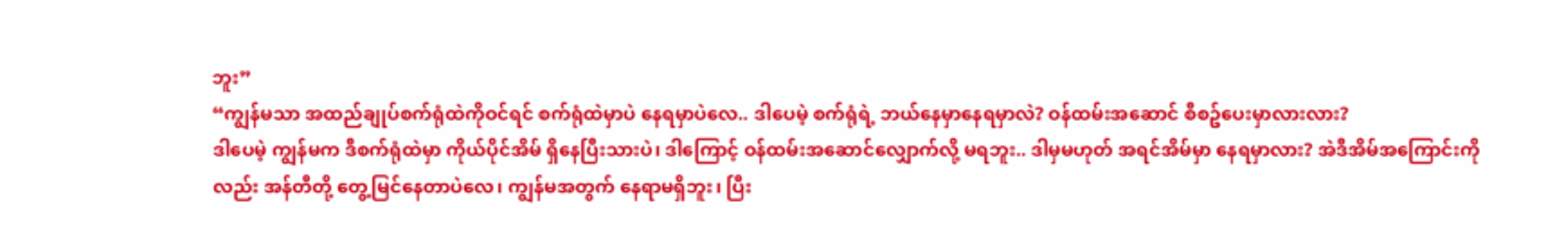ဘူး”
“ကျွန်မသာ အထည်ချုပ်စက်ရုံထဲကိုဝင်ရင် စက်ရုံထဲမှာပဲ နေရမှာပဲလေ.. ဒါပေမဲ့ စက်ရုံရဲ့ ဘယ်နေမှာနေရမှာလဲ? ဝန်ထမ်းအဆောင် စီစဥ်ပေးမှာလားလား?
ဒါပေမဲ့ ကျွန်မက ဒီစက်ရုံထဲမှာ ကိုယ်ပိုင်အိမ် ရှိနေပြီးသားပဲ၊ ဒါကြောင့် ဝန်ထမ်းအဆောင်လျှောက်လို့ မရဘူး.. ဒါမှမဟုတ် အရင်အိမ်မှာ နေရမှာလား? အဲဒီအိမ်အကြောင်းကိုလည်း အန်တီတို့ တွေ့မြင်နေတာပဲလေ၊ ကျွန်မအတွက် နေရာမရှိဘူး၊ ပြီး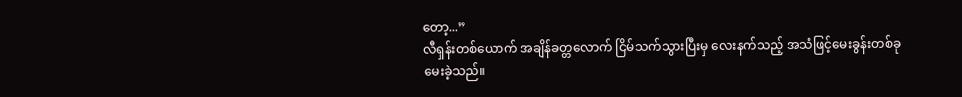တော့...”
လီရှန်းတစ်ယောက် အချိန်ခတ္တလောက် ငြိမ်သက်သွားပြီးမှ လေးနက်သည့် အသံဖြင့်မေးခွန်းတစ်ခုမေးခဲ့သည်။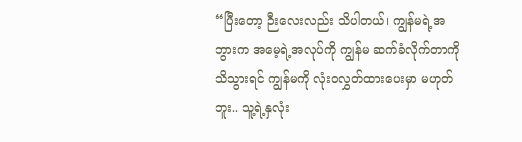“ပြီးတော့ ဉီးလေးလည်း သိပါတယ်၊ ကျွန်မရဲ့အဘွားက အမေ့ရဲ့အလုပ်ကို ကျွန်မ ဆက်ခံလိုက်တာကို သိသွားရင် ကျွန်မကို လုံးဝလွှတ်ထားပေးမှာ မဟုတ်ဘူး.. သူ့ရဲ့နှလုံး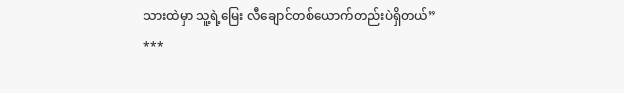သားထဲမှာ သူ့ရဲ့မြေး လီချောင်တစ်ယောက်တည်းပဲရှိတယ်”
***